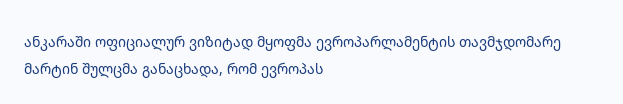ანკარაში ოფიციალურ ვიზიტად მყოფმა ევროპარლამენტის თავმჯდომარე მარტინ შულცმა განაცხადა, რომ ევროპას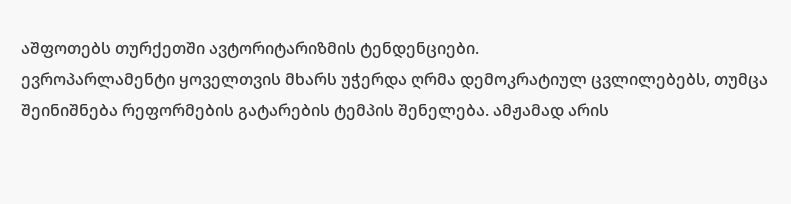აშფოთებს თურქეთში ავტორიტარიზმის ტენდენციები.
ევროპარლამენტი ყოველთვის მხარს უჭერდა ღრმა დემოკრატიულ ცვლილებებს, თუმცა შეინიშნება რეფორმების გატარების ტემპის შენელება. ამჟამად არის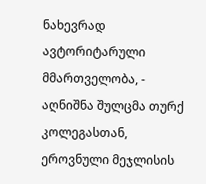ნახევრად ავტორიტარული მმართველობა, - აღნიშნა შულცმა თურქ კოლეგასთან, ეროვნული მეჯლისის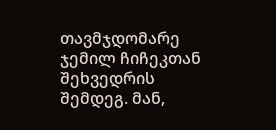თავმჯდომარე ჯემილ ჩიჩეკთან შეხვედრის შემდეგ. მან,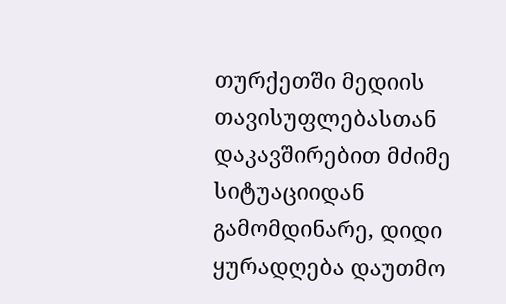თურქეთში მედიის თავისუფლებასთან დაკავშირებით მძიმე სიტუაციიდან გამომდინარე, დიდი ყურადღება დაუთმო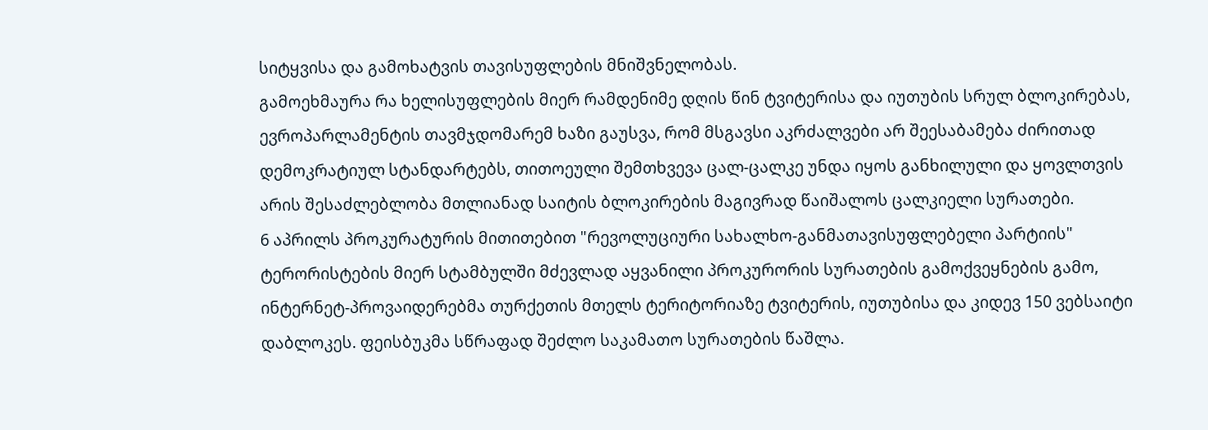სიტყვისა და გამოხატვის თავისუფლების მნიშვნელობას.
გამოეხმაურა რა ხელისუფლების მიერ რამდენიმე დღის წინ ტვიტერისა და იუთუბის სრულ ბლოკირებას, ევროპარლამენტის თავმჯდომარემ ხაზი გაუსვა, რომ მსგავსი აკრძალვები არ შეესაბამება ძირითად დემოკრატიულ სტანდარტებს, თითოეული შემთხვევა ცალ-ცალკე უნდა იყოს განხილული და ყოვლთვის არის შესაძლებლობა მთლიანად საიტის ბლოკირების მაგივრად წაიშალოს ცალკიელი სურათები.
6 აპრილს პროკურატურის მითითებით "რევოლუციური სახალხო-განმათავისუფლებელი პარტიის" ტერორისტების მიერ სტამბულში მძევლად აყვანილი პროკურორის სურათების გამოქვეყნების გამო, ინტერნეტ-პროვაიდერებმა თურქეთის მთელს ტერიტორიაზე ტვიტერის, იუთუბისა და კიდევ 150 ვებსაიტი დაბლოკეს. ფეისბუკმა სწრაფად შეძლო საკამათო სურათების წაშლა.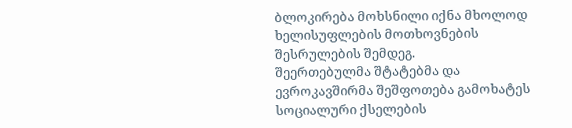ბლოკირება მოხსნილი იქნა მხოლოდ ხელისუფლების მოთხოვნების შესრულების შემდეგ.
შეერთებულმა შტატებმა და ევროკავშირმა შეშფოთება გამოხატეს სოციალური ქსელების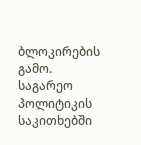ბლოკირების გამო. საგარეო პოლიტიკის საკითხებში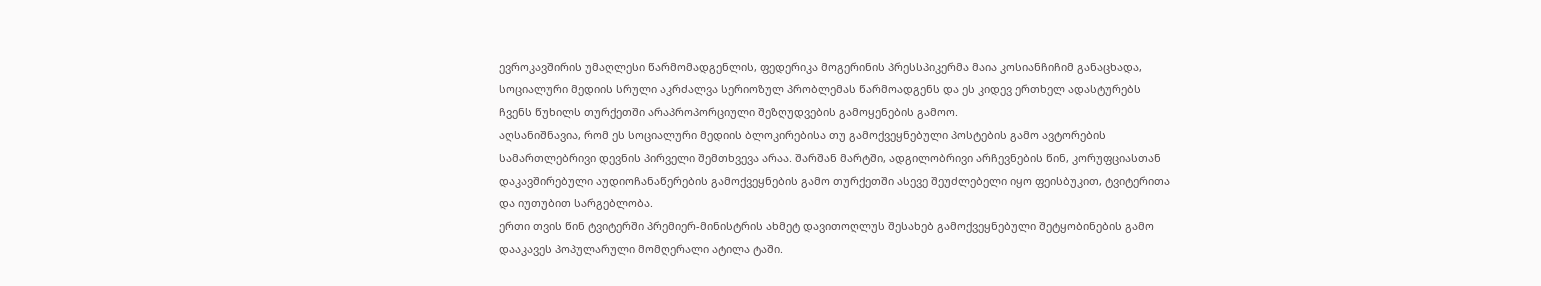ევროკავშირის უმაღლესი წარმომადგენლის, ფედერიკა მოგერინის პრესსპიკერმა მაია კოსიანჩიჩიმ განაცხადა, სოციალური მედიის სრული აკრძალვა სერიოზულ პრობლემას წარმოადგენს და ეს კიდევ ერთხელ ადასტურებს ჩვენს წუხილს თურქეთში არაპროპორციული შეზღუდვების გამოყენების გამოო.
აღსანიშნავია, რომ ეს სოციალური მედიის ბლოკირებისა თუ გამოქვეყნებული პოსტების გამო ავტორების სამართლებრივი დევნის პირველი შემთხვევა არაა. შარშან მარტში, ადგილობრივი არჩევნების წინ, კორუფციასთან დაკავშირებული აუდიოჩანაწერების გამოქვეყნების გამო თურქეთში ასევე შეუძლებელი იყო ფეისბუკით, ტვიტერითა და იუთუბით სარგებლობა.
ერთი თვის წინ ტვიტერში პრემიერ-მინისტრის ახმეტ დავითოღლუს შესახებ გამოქვეყნებული შეტყობინების გამო დააკავეს პოპულარული მომღერალი ატილა ტაში.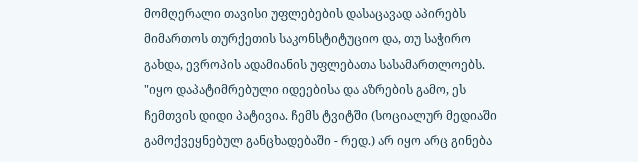მომღერალი თავისი უფლებების დასაცავად აპირებს მიმართოს თურქეთის საკონსტიტუციო და, თუ საჭირო გახდა, ევროპის ადამიანის უფლებათა სასამართლოებს.
"იყო დაპატიმრებული იდეებისა და აზრების გამო, ეს ჩემთვის დიდი პატივია. ჩემს ტვიტში (სოციალურ მედიაში გამოქვეყნებულ განცხადებაში - რედ.) არ იყო არც გინება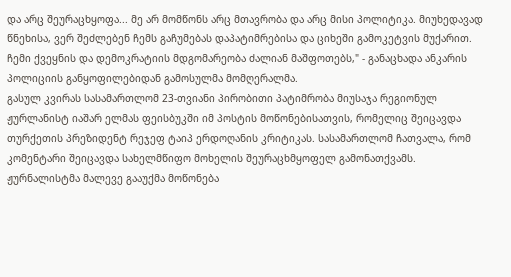და არც შეურაცხყოფა... მე არ მომწონს არც მთავრობა და არც მისი პოლიტიკა. მიუხედავად წნეხისა, ვერ შეძლებენ ჩემს გაჩუმებას დაპატიმრებისა და ციხეში გამოკეტვის მუქარით. ჩემი ქვეყნის და დემოკრატიის მდგომარეობა ძალიან მაშფოთებს," - განაცხადა ანკარის პოლიციის განყოფილებიდან გამოსულმა მომღერალმა.
გასულ კვირას სასამართლომ 23-თვიანი პირობითი პატიმრობა მიუსაჯა რეგიონულ ჟურლანისტ იაშარ ელმას ფეისბუკში იმ პოსტის მოწონებისათვის, რომელიც შეიცავდა თურქეთის პრეზიდენტ რეჯეფ ტაიპ ერდოღანის კრიტიკას. სასამართლომ ჩათვალა, რომ კომენტარი შეიცავდა სახელმწიფო მოხელის შეურაცხმყოფელ გამონათქვამს.
ჟურნალისტმა მალევე გააუქმა მოწონება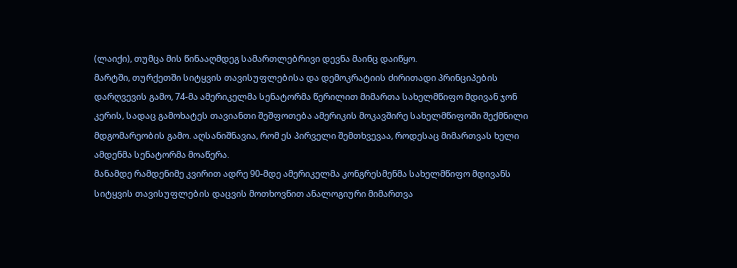(ლაიქი), თუმცა მის წინააღმდეგ სამართლებრივი დევნა მაინც დაიწყო.
მარტში, თურქეთში სიტყვის თავისუფლებისა და დემოკრატიის ძირითადი პრინციპების დარღვევის გამო, 74-მა ამერიკელმა სენატორმა წერილით მიმართა სახელმწიფო მდივან ჯონ კერის, სადაც გამოხატეს თავიანთი შეშფოთება ამერიკის მოკავშირე სახელმწიფოში შექმნილი მდგომარეობის გამო. აღსანიშნავია, რომ ეს პირველი შემთხვევაა, როდესაც მიმართვას ხელი ამდენმა სენატორმა მოაწერა.
მანამდე რამდენიმე კვირით ადრე 90-მდე ამერიკელმა კონგრესმენმა სახელმწიფო მდივანს სიტყვის თავისუფლების დაცვის მოთხოვნით ანალოგიური მიმართვა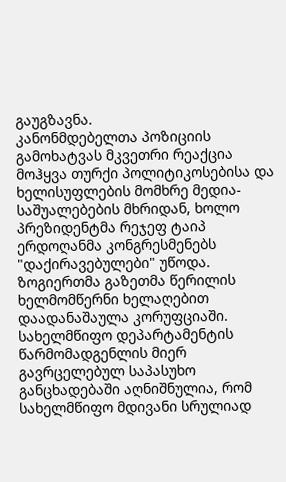გაუგზავნა.
კანონმდებელთა პოზიციის გამოხატვას მკვეთრი რეაქცია მოჰყვა თურქი პოლიტიკოსებისა და ხელისუფლების მომხრე მედია-საშუალებების მხრიდან, ხოლო პრეზიდენტმა რეჯეფ ტაიპ ერდოღანმა კონგრესმენებს "დაქირავებულები" უწოდა. ზოგიერთმა გაზეთმა წერილის ხელმომწერნი ხელაღებით დაადანაშაულა კორუფციაში.
სახელმწიფო დეპარტამენტის წარმომადგენლის მიერ გავრცელებულ საპასუხო განცხადებაში აღნიშნულია, რომ სახელმწიფო მდივანი სრულიად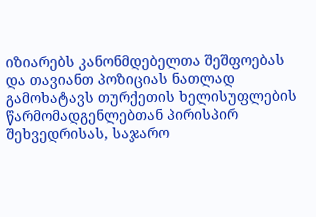იზიარებს კანონმდებელთა შეშფოებას და თავიანთ პოზიციას ნათლად გამოხატავს თურქეთის ხელისუფლების წარმომადგენლებთან პირისპირ შეხვედრისას, საჯარო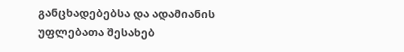განცხადებებსა და ადამიანის უფლებათა შესახებ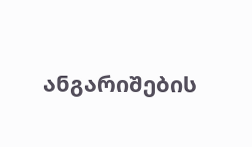ანგარიშების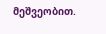მეშვეობით.